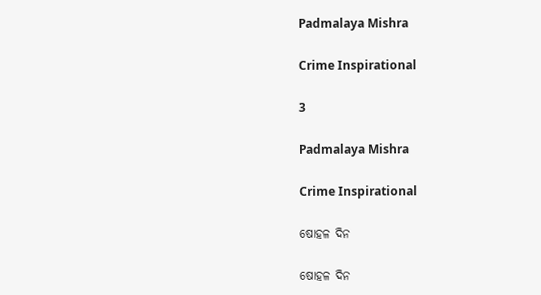Padmalaya Mishra

Crime Inspirational

3

Padmalaya Mishra

Crime Inspirational

ଷୋହଳ ଦିନ

ଷୋହଳ ଦିନ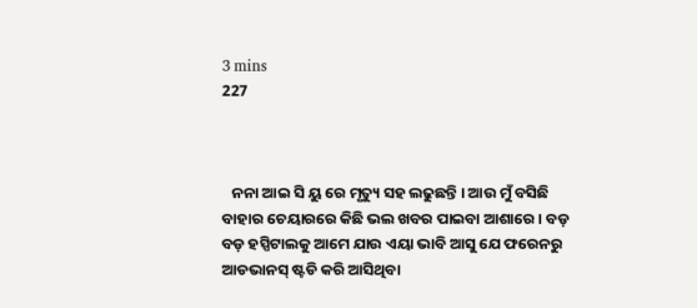3 mins
227



   ନନା ଆଇ ସି ୟୁ ରେ ମୃତ୍ୟୁ ସହ ଲଢୁଛନ୍ତି । ଆଉ ମୁଁ ବସିଛି ବାହାର ଚେୟାରରେ କିଛି ଭଲ ଖବର ପାଇବା ଆଶାରେ । ବଡ଼ ବଡ଼ ହସ୍ପିଟାଲକୁ ଆମେ ଯାଉ ଏୟା ଭାବି ଆସୁ ଯେ ଫରେନରୁ ଆଡଭାନସ୍ ଷ୍ଟଡି କରି ଆସିଥିବା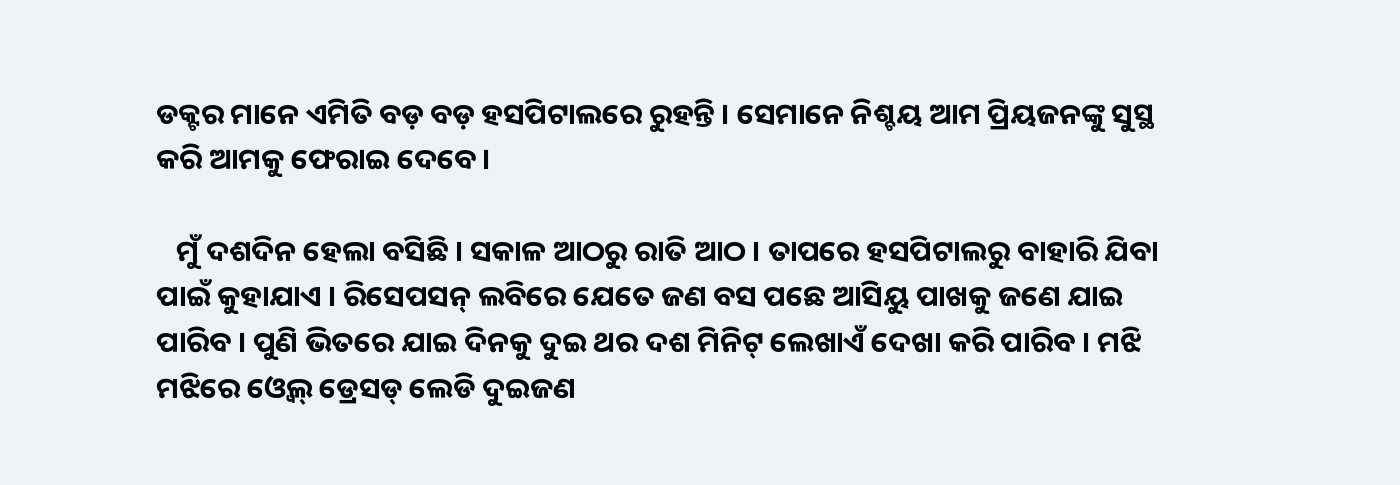ଡକ୍ଟର ମାନେ ଏମିତି ବଡ଼ ବଡ଼ ହସପିଟାଲରେ ରୁହନ୍ତି । ସେମାନେ ନିଶ୍ଚୟ ଆମ ପ୍ରିୟଜନଙ୍କୁ ସୁସ୍ଥ କରି ଆମକୁ ଫେରାଇ ଦେବେ ।

   ମୁଁ ଦଶଦିନ ହେଲା ବସିଛି । ସକାଳ ଆଠରୁ ରାତି ଆଠ । ତାପରେ ହସପିଟାଲରୁ ବାହାରି ଯିବା ପାଇଁ କୁହାଯାଏ । ରିସେପସନ୍ ଲବିରେ ଯେତେ ଜଣ ବସ ପଛେ ଆସିୟୁ ପାଖକୁ ଜଣେ ଯାଇ ପାରିବ । ପୁଣି ଭିତରେ ଯାଇ ଦିନକୁ ଦୁଇ ଥର ଦଶ ମିନିଟ୍ ଲେଖାଏଁ ଦେଖା କରି ପାରିବ । ମଝି ମଝିରେ ଓ୍ଵେଲ୍ ଡ୍ରେସଡ୍ ଲେଡି ଦୁଇଜଣ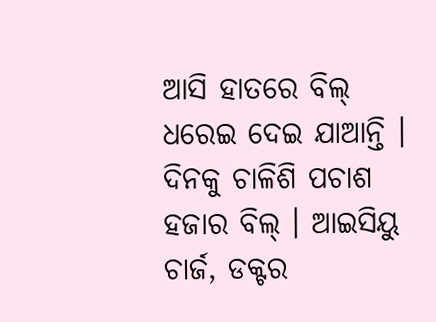ଆସି ହାତରେ ବିଲ୍ ଧରେଇ ଦେଇ ଯାଆନ୍ତି । ଦିନକୁ ଚାଳିଶି ପଚାଶ ହଜାର ବିଲ୍ । ଆଇସିୟୁ ଚାର୍ଜ, ଡକ୍ଟର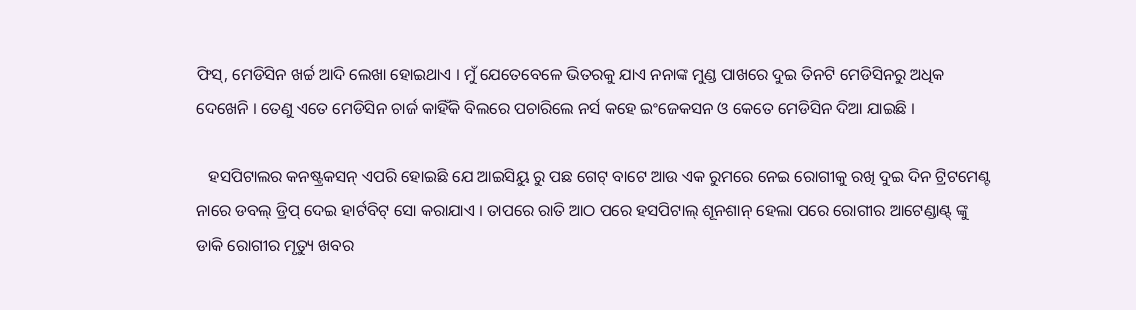ଫିସ୍, ମେଡିସିନ ଖର୍ଚ୍ଚ ଆଦି ଲେଖା ହୋଇଥାଏ । ମୁଁ ଯେତେବେଳେ ଭିତରକୁ ଯାଏ ନନାଙ୍କ ମୁଣ୍ଡ ପାଖରେ ଦୁଇ ତିନଟି ମେଡିସିନରୁ ଅଧିକ ଦେଖେନି । ତେଣୁ ଏତେ ମେଡିସିନ ଚାର୍ଜ କାହିଁକି ବିଲରେ ପଚାରିଲେ ନର୍ସ କହେ ଇଂଜେକସନ ଓ କେତେ ମେଡିସିନ ଦିଆ ଯାଇଛି ।

   ହସପିଟାଲର କନଷ୍ଟ୍ରକସନ୍ ଏପରି ହୋଇଛି ଯେ ଆଇସିୟୁ ରୁ ପଛ ଗେଟ୍ ବାଟେ ଆଉ ଏକ ରୁମରେ ନେଇ ରୋଗୀକୁ ରଖି ଦୁଇ ଦିନ ଟ୍ରିଟମେଣ୍ଟ ନାରେ ଡବଲ୍ ଡ୍ରିପ୍ ଦେଇ ହାର୍ଟବିଟ୍ ସୋ କରାଯାଏ । ତାପରେ ରାତି ଆଠ ପରେ ହସପିଟାଲ୍ ଶୂନଶାନ୍ ହେଲା ପରେ ରୋଗୀର ଆଟେଣ୍ଡାଣ୍ଟ୍ ଙ୍କୁ ଡାକି ରୋଗୀର ମୃତ୍ୟୁ ଖବର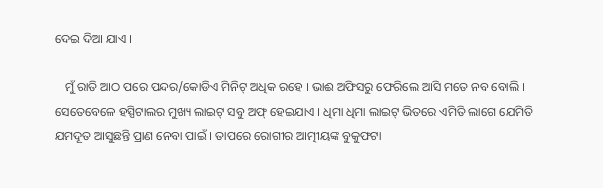ଦେଇ ଦିଆ ଯାଏ ।

   ମୁଁ ରାତି ଆଠ ପରେ ପନ୍ଦର/କୋଡିଏ ମିନିଟ୍ ଅଧିକ ରହେ । ଭାଈ ଅଫିସରୁ ଫେରିଲେ ଆସି ମତେ ନବ ବୋଲି । ସେତେବେଳେ ହସ୍ପିଟାଲର ମୁଖ୍ୟ ଲାଇଟ୍ ସବୁ ଅଫ୍ ହେଇଯାଏ । ଧିମା ଧିମା ଲାଇଟ୍ ଭିତରେ ଏମିତି ଲାଗେ ଯେମିତି ଯମଦୂତ ଆସୁଛନ୍ତି ପ୍ରାଣ ନେବା ପାଇଁ । ତାପରେ ରୋଗୀର ଆତ୍ମୀୟଙ୍କ ବୁକୁଫଟା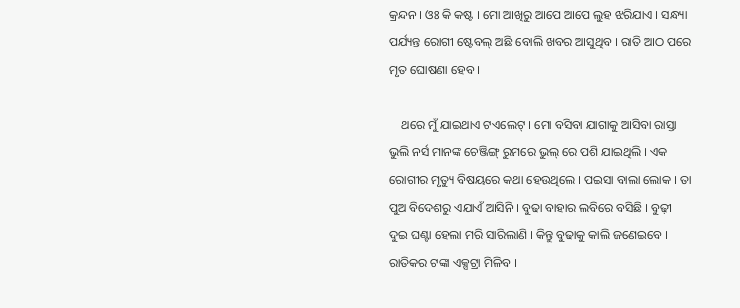କ୍ରନ୍ଦନ । ଓଃ କି କଷ୍ଟ । ମୋ ଆଖିରୁ ଆପେ ଆପେ ଲୁହ ଝରିଯାଏ । ସନ୍ଧ୍ୟା ପର୍ଯ୍ୟନ୍ତ ରୋଗୀ ଷ୍ଟେବଲ୍ ଅଛି ବୋଲି ଖବର ଆସୁଥିବ । ରାତି ଆଠ ପରେ ମୃତ ଘୋଷଣା ହେବ ।

    ଥରେ ମୁଁ ଯାଇଥାଏ ଟଏଲେଟ୍ । ମୋ ବସିବା ଯାଗାକୁ ଆସିବା ରାସ୍ତା ଭୁଲି ନର୍ସ ମାନଙ୍କ ଚେଞ୍ଜିଙ୍ଗ୍ ରୁମରେ ଭୁଲ୍ ରେ ପଶି ଯାଇଥିଲି । ଏକ ରୋଗୀର ମୃତ୍ୟୁ ବିଷୟରେ କଥା ହେଉଥିଲେ । ପଇସା ବାଲା ଲୋକ । ତା ପୁଅ ବିଦେଶରୁ ଏଯାଏଁ ଆସିନି । ବୁଢା ବାହାର ଲବିରେ ବସିଛି । ବୁଢ଼ୀ ଦୁଇ ଘଣ୍ଟା ହେଲା ମରି ସାରିଲାଣି । କିନ୍ତୁ ବୁଢାକୁ କାଲି ଜଣେଇବେ । ରାତିକର ଟଙ୍କା ଏକ୍ସଟ୍ରା ମିଳିବ ।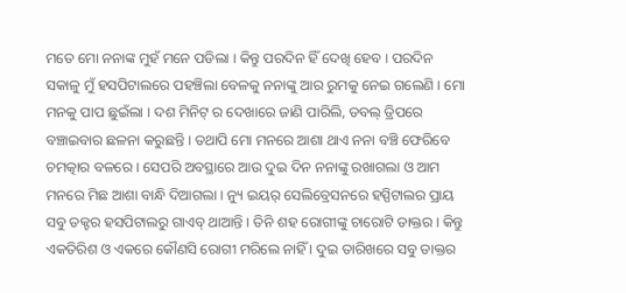ମତେ ମୋ ନନାଙ୍କ ମୁହଁ ମନେ ପଡିଲା । କିନ୍ତୁ ପରଦିନ ହିଁ ଦେଖି ହେବ । ପରଦିନ ସକାଳୁ ମୁଁ ହସପିଟାଲରେ ପହଞ୍ଚିଲା ବେଳକୁ ନନାଙ୍କୁ ଆର ରୁମକୁ ନେଇ ଗଲେଣି । ମୋ ମନକୁ ପାପ ଛୁଇଁଲା । ଦଶ ମିନିଟ୍ ର ଦେଖାରେ ଜାଣି ପାରିଲି, ଡବଲ୍ ଡ୍ରିପରେ ବଞ୍ଚାଇବାର ଛଳନା କରୁଛନ୍ତି । ତଥାପି ମୋ ମନରେ ଆଶା ଥାଏ ନନା ବଞ୍ଚି ଫେରିବେ ଚମତ୍କାର ବଳରେ । ସେପରି ଅବସ୍ଥାରେ ଆଉ ଦୁଇ ଦିନ ନନାଙ୍କୁ ରଖାଗଲା ଓ ଆମ ମନରେ ମିଛ ଆଶା ବାନ୍ଧି ଦିଆଗଲା । ନ୍ୟୁ ଇୟର୍ ସେଲିବ୍ରେସନରେ ହସ୍ପିଟାଲର ପ୍ରାୟ ସବୁ ଡକ୍ଟର ହସପିଟାଲରୁ ଗାଏବ୍ ଥାଆନ୍ତି । ତିନି ଶହ ରୋଗୀଙ୍କୁ ଚାରୋଟି ଡାକ୍ତର । କିନ୍ତୁ ଏକତିରିଶ ଓ ଏକରେ କୌଣସି ରୋଗୀ ମରିଲେ ନାହିଁ । ଦୁଇ ତାରିଖରେ ସବୁ ଡାକ୍ତର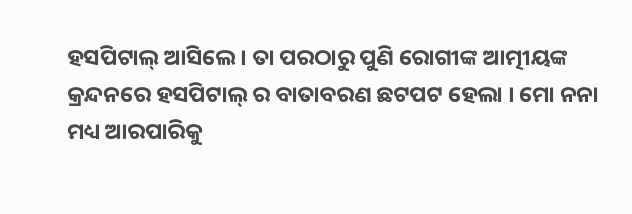ହସପିଟାଲ୍ ଆସିଲେ । ତା ପରଠାରୁ ପୁଣି ରୋଗୀଙ୍କ ଆତ୍ମୀୟଙ୍କ କ୍ରନ୍ଦନରେ ହସପିଟାଲ୍ ର ବାତାବରଣ ଛଟପଟ ହେଲା । ମୋ ନନା ମଧ୍ୟ ଆରପାରିକୁ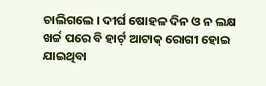ଚାଲିଗଲେ । ଦୀର୍ଘ ଷୋହଳ ଦିନ ଓ ନ ଲକ୍ଷ ଖର୍ଚ୍ଚ ପରେ ବି ହାର୍ଟ୍ ଆଟାକ୍ ରୋଗୀ ହୋଇ ଯାଇଥିବା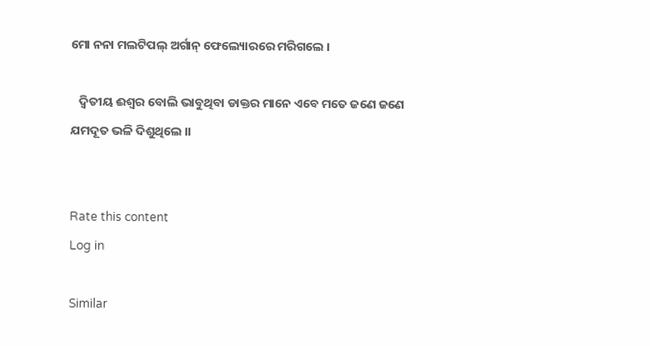ମୋ ନନା ମଲଟିପଲ୍ ଅର୍ଗାନ୍ ଫେଲ୍ୟୋରରେ ମରିଗଲେ ।

   ଦ୍ୱିତୀୟ ଈଶ୍ୱର ବୋଲି ଭାବୁଥିବା ଡାକ୍ତର ମାନେ ଏବେ ମତେ ଜଣେ ଜଣେ ଯମଦୂତ ଭଳି ଦିଶୁଥିଲେ ।।


Rate this content
Log in

Similar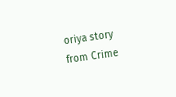oriya story from Crime